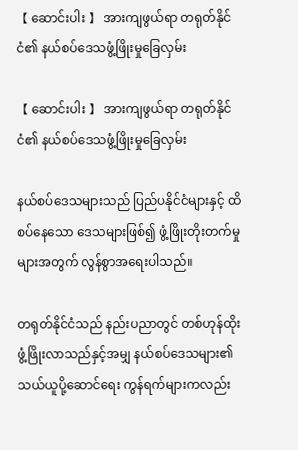【 ဆောင်းပါး 】 အားကျဖွယ်ရာ တရုတ်နိုင်ငံ၏ နယ်စပ်ဒေသဖွံ့ဖြိုးမှုခြေလှမ်း

【 ဆောင်းပါး 】 အားကျဖွယ်ရာ တရုတ်နိုင်ငံ၏ နယ်စပ်ဒေသဖွံ့ဖြိုးမှုခြေလှမ်း

နယ်စပ်ဒေသများသည် ပြည်ပနိုင်ငံများနှင့် ထိစပ်နေသော ဒေသများဖြစ်၍ ဖွံ့ဖြိုးတိုးတက်မှုများအတွက် လွန်စွာအရေးပါသည်။

တရုတ်နိုင်ငံသည် နည်းပညာတွင် တစ်ဟုန်ထိုးဖွံ့ဖြိုးလာသည်နှင့်အမျှ နယ်စပ်ဒေသများ၏ သယ်ယူပို့ဆောင်ရေး ကွန်ရက်များကလည်း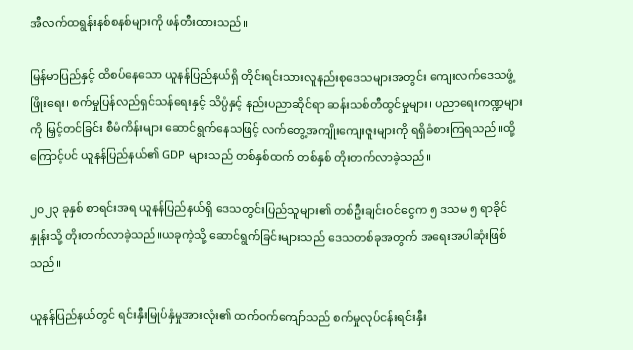အီလက်ထရွန်းနစ်စနစ်များကို ဖန်တီးထားသည်။

မြန်မာပြည်နှင့် ထိစပ်နေသော ယူနန်ပြည်နယ်ရှိ တိုင်းရင်းသားလူနည်းစုဒေသများအတွင်း ကျေးလက်ဒေသဖွံ့ဖြိုးရေး၊ စက်မှုပြန်လည်ရှင်သန်ရေးနှင့် သိပ္ပံနှင့် နည်းပညာဆိုင်ရာ ဆန်းသစ်တီထွင်မှုများ၊ ပညာရေးကဏ္ဍများကို မြှင့်တင်ခြင်း စီမံကိန်းများ ဆောင်ရွက်နေသဖြင့် လက်တွေ့အကျိုးကျေးဇူးများကို ရရှိခံစားကြရသည်။ထို့ကြောင့်ပင် ယူနန်ပြည်နယ်၏ GDP များသည် တစ်နှစ်ထက် တစ်နှစ် တိုးတက်လာခဲ့သည်။

၂၀၂၃ ခုနှစ် စာရင်းအရ ယူနန်ပြည်နယ်ရှိ ဒေသတွင်းပြည်သူများ၏ တစ်ဦးချင်းဝင်ငွေက ၅ ဒသမ ၅ ရာခိုင်နှုန်းသို့ တိုးတက်လာခဲ့သည်။ယခုကဲ့သို့ ဆောင်ရွက်ခြင်းများသည် ဒေသတစ်ခုအတွက် အရေးအပါဆုံးဖြစ်သည်။

ယူနန်ပြည်နယ်တွင် ရင်းနှီးမြုပ်နှံမှုအားလုံး၏ ထက်ဝက်ကျော်သည် စက်မှုလုပ်ငန်းရင်းနှီး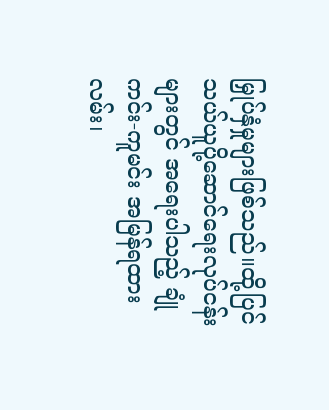မြှုပ်နှံမှုများဖြစ်သည်။ထို့ပြင် သယ်ယူပို့ဆောင်ရေးလုပ်ငန်းများတွင် အရေးပါသည့် ချုံကင်း-ကူမင်း အမြန်ရထားလမ်း၊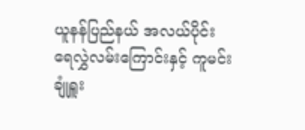ယူနန်ပြည်နယ် အလယ်ပိုင်း ရေလွှဲလမ်းကြောင်းနှင့် ကူမင်းချုံရှူး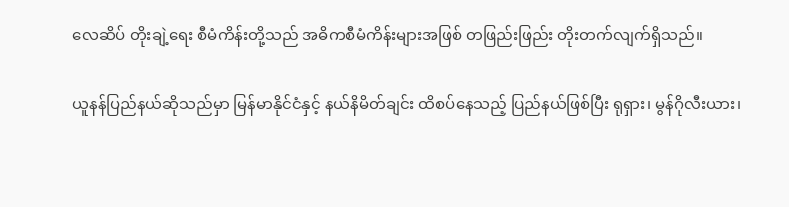လေဆိပ် တိုးချဲ့ရေး စီမံကိန်းတို့သည် အဓိကစီမံကိန်းများအဖြစ် တဖြည်းဖြည်း တိုးတက်လျက်ရှိသည်။

ယူနန်ပြည်နယ်ဆိုသည်မှာ မြန်မာနိုင်ငံနှင့် နယ်နိမိတ်ချင်း ထိစပ်နေသည့် ပြည်နယ်ဖြစ်ပြီး ရုရှား၊ မွန်ဂိုလီးယား၊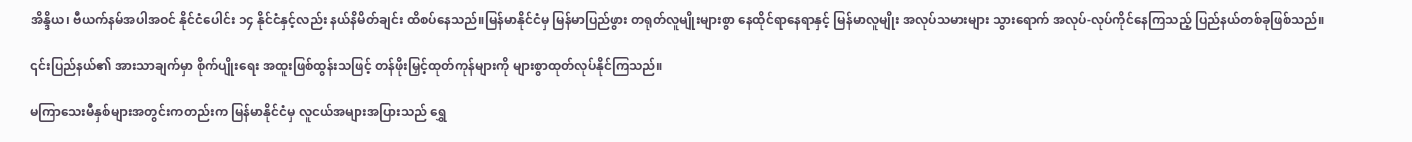အိန္ဒိယ၊ ဗီယက်နမ်အပါအဝင် နိုင်ငံပေါင်း ၁၄ နိုင်ငံနှင့်လည်း နယ်နိမိတ်ချင်း ထိစပ်နေသည်။မြန်မာနိုင်ငံမှ မြန်မာပြည်ဖွား တရုတ်လူမျိုးများစွာ နေထိုင်ရာနေရာနှင့် မြန်မာလူမျိုး အလုပ်သမားများ သွားရောက် အလုပ်-လုပ်ကိုင်နေကြသည့် ပြည်နယ်တစ်ခုဖြစ်သည်။

၎င်းပြည်နယ်၏ အားသာချက်မှာ စိုက်ပျိုးရေး အထူးဖြစ်ထွန်းသဖြင့် တန်ဖိုးမြှင့်ထုတ်ကုန်များကို များစွာထုတ်လုပ်နိုင်ကြသည်။

မကြာသေးမီနှစ်များအတွင်းကတည်းက မြန်မာနိုင်ငံမှ လူငယ်အများအပြားသည် ရွှေ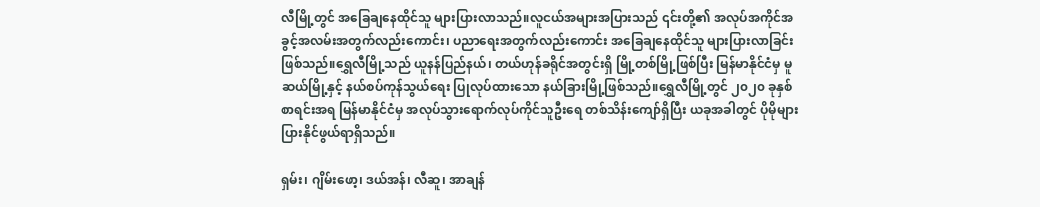လီမြို့တွင် အခြေချနေထိုင်သူ များပြားလာသည်။လူငယ်အများအပြားသည် ၎င်းတို့၏ အလုပ်အကိုင်အခွင့်အလမ်းအတွက်လည်းကောင်း၊ ပညာရေးအတွက်လည်းကောင်း အခြေချနေထိုင်သူ များပြားလာခြင်းဖြစ်သည်။ရွှေလီမြို့သည် ယူနန်ပြည်နယ်၊ တယ်ဟုန်ခရိုင်အတွင်းရှိ မြို့တစ်မြို့ဖြစ်ပြီး မြန်မာနိုင်ငံမှ မူဆယ်မြို့နှင့် နယ်စပ်ကုန်သွယ်ရေး ပြုလုပ်ထားသော နယ်ခြားမြို့ဖြစ်သည်။ရွှေလီမြို့တွင် ၂၀၂၀ ခုနှစ်စာရင်းအရ မြန်မာနိုင်ငံမှ အလုပ်သွားရောက်လုပ်ကိုင်သူဦးရေ တစ်သိန်းကျော်ရှိပြီး ယခုအခါတွင် ပိုမိုများပြားနိုင်ဖွယ်ရာရှိသည်။

ရှမ်း၊ ဂျိမ်းဖော့၊ ဒယ်အန်၊ လီဆူ၊ အာချန်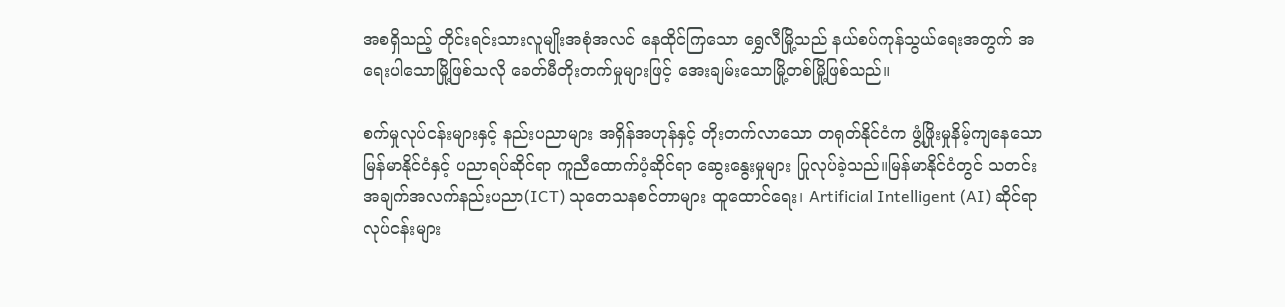အစရှိသည့် တိုင်းရင်းသားလူမျိုးအစုံအလင် နေထိုင်ကြသော ရွှေလီမြို့သည် နယ်စပ်ကုန်သွယ်ရေးအတွက် အရေးပါသောမြို့ဖြစ်သလို ခေတ်မီတိုးတက်မှုများဖြင့် အေးချမ်းသောမြို့တစ်မြို့ဖြစ်သည်။

စက်မှုလုပ်ငန်းများနှင့် နည်းပညာများ အရှိန်အဟုန်နှင့် တိုးတက်လာသော တရုတ်နိုင်ငံက ဖွံ့ဖြိုးမှုနိမ့်ကျနေသော မြန်မာနိုင်ငံနှင့် ပညာရပ်ဆိုင်ရာ ကူညီထောက်ပံ့ဆိုင်ရာ ဆွေးနွေးမှုများ ပြုလုပ်ခဲ့သည်။မြန်မာနိုင်ငံတွင် သတင်းအချက်အလက်နည်းပညာ(ICT) သုတေသနစင်တာများ ထူထောင်ရေး၊ Artificial Intelligent (AI) ဆိုင်ရာ လုပ်ငန်းများ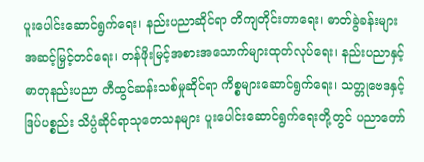ပူးပေါင်းဆောင်ရွက်ရေး၊ နည်းပညာဆိုင်ရာ တိကျတိုင်းတာရေး၊ ဓာတ်ခွဲခန်းများ အဆင့်မြှင့်တင်ရေး၊ တန်ဖိုးမြင့်အစားအသောက်များထုတ်လုပ်ရေး၊ နည်းပညာနှင့် ဓာတုနည်းပညာ တီထွင်ဆန်းသစ်မှုဆိုင်ရာ ကိစ္စများဆောင်ရွက်ရေး၊ သတ္တုဗေဒနှင့် ဒြပ်ပစ္စည်း သိပ္ပံဆိုင်ရာသုတေသနများ ပူးပေါင်းဆောင်ရွက်ရေးတို့တွင် ပညာတော်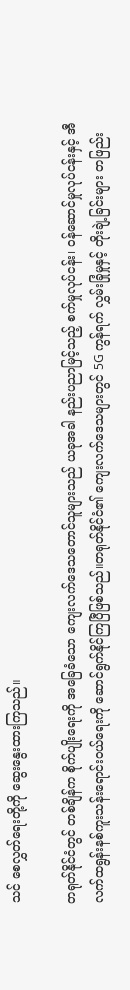သင် စေလွှတ်ရေးတို့ကို ဆွေးနွေးထားကြသည်။

တရုတ်နိုင်ငံတွင် တစ်ချိန်က စိုက်ပျိုးရေးကို အခြေခံသော ကျေးလက်ဒေသတောင်သူများသည် ယခုအခါ နည်းပညာမြင့်သည့် စက်မှုလုပ်ငန်း၊ ဝန်ဆောင်မှုလုပ်ငန်းနှင့် အီလက်ထရွန်းနစ်ကူးသန်းရောင်းဝယ်ရေးကို ဆောင်ရွက်နိုင်ကြပြီဖြစ်သည်။တရုတ်နိုင်ငံ၏ ကျေးလက်ဒေသများတွင် 5G ကွန်ရက် လွှမ်းခြုံမှုနှင့် တိုးချဲ့ခြင်းများ တဖြည်း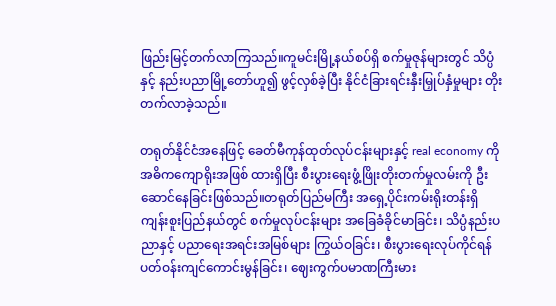ဖြည်းမြင့်တက်လာကြသည်။ကူမင်းမြို့နယ်စပ်ရှိ စက်မှုဇုန်များတွင် သိပ္ပံနှင့် နည်းပညာမြို့တော်ဟူ၍ ဖွင့်လှစ်ခဲ့ပြီး နိုင်ငံခြားရင်းနှီးမြှုပ်နှံမှုများ တိုးတက်လာခဲ့သည်။

တရုတ်နိုင်ငံအနေဖြင့် ခေတ်မီကုန်ထုတ်လုပ်ငန်းများနှင့် real economy ကို အဓိကကျောရိုးအဖြစ် ထားရှိပြီး စီးပွားရေးဖွံ့ဖြိုးတိုးတက်မှုလမ်းကို ဦးဆောင်နေခြင်းဖြစ်သည်။တရုတ်ပြည်မကြီး အရှေ့ပိုင်းကမ်းရိုးတန်းရှိ ကျန်းစူးပြည်နယ်တွင် စက်မှုလုပ်ငန်းများ အခြေခံခိုင်မာခြင်း၊ သိပ္ပံနည်းပညာနှင့် ပညာရေးအရင်းအမြစ်များ ကြွယ်ဝခြင်း၊ စီးပွားရေးလုပ်ကိုင်ရန် ပတ်ဝန်းကျင်ကောင်းမွန်ခြင်း၊ ဈေးကွက်ပမာဏကြီးမား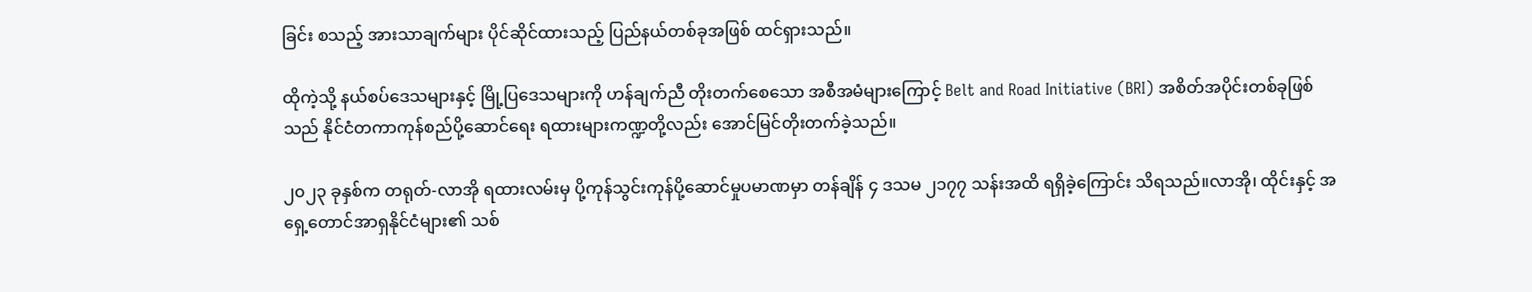ခြင်း စသည့် အားသာချက်များ ပိုင်ဆိုင်ထားသည့် ပြည်နယ်တစ်ခုအဖြစ် ထင်ရှားသည်။

ထိုကဲ့သို့ နယ်စပ်ဒေသများနှင့် မြို့ပြဒေသများကို ဟန်ချက်ညီ တိုးတက်စေသော အစီအမံများကြောင့် Belt and Road Initiative (BRI) အစိတ်အပိုင်းတစ်ခုဖြစ်သည် နိုင်ငံတကာကုန်စည်ပို့ဆောင်ရေး ရထားများကဏ္ဍတို့လည်း အောင်မြင်တိုးတက်ခဲ့သည်။

၂၀၂၃ ခုနှစ်က တရုတ်-လာအို ရထားလမ်းမှ ပို့ကုန်သွင်းကုန်ပို့ဆောင်မှုပမာဏမှာ တန်ချိန် ၄ ဒသမ ၂၁၇၇ သန်းအထိ ရရှိခဲ့ကြောင်း သိရသည်။လာအို၊ ထိုင်းနှင့် အရှေ့တောင်အာရှနိုင်ငံများ၏ သစ်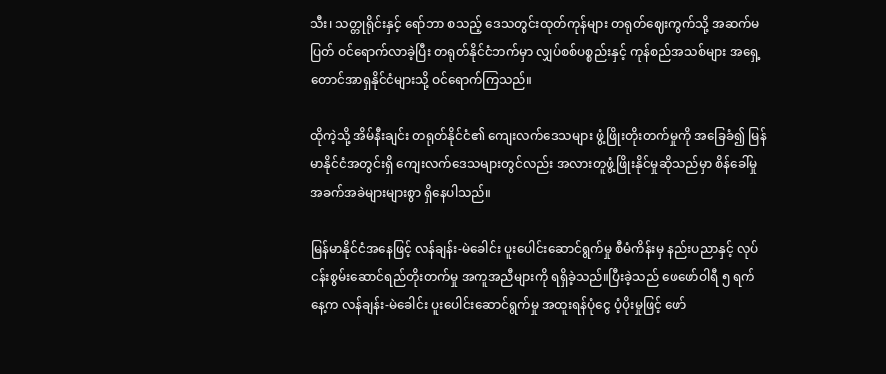သီး၊ သတ္တုရိုင်းနှင့် ရော်ဘာ စသည့် ဒေသတွင်းထုတ်ကုန်များ တရုတ်ဈေးကွက်သို့ အဆက်မပြတ် ဝင်ရောက်လာခဲ့ပြီး တရုတ်နိုင်ငံဘက်မှာ လျှပ်စစ်ပစ္စည်းနှင့် ကုန်စည်အသစ်များ အရှေ့တောင်အာရှနိုင်ငံများသို့ ဝင်ရောက်ကြသည်။

ထိုကဲ့သို့ အိမ်နီးချင်း တရုတ်နိုင်ငံ၏ ကျေးလက်ဒေသများ ဖွံ့ဖြိုးတိုးတက်မှုကို အခြေခံ၍ မြန်မာနိုင်ငံအတွင်းရှိ ကျေးလက်ဒေသများတွင်လည်း အလားတူဖွံ့ဖြိုးနိုင်မှုဆိုသည်မှာ စိန်ခေါ်မှုအခက်အခဲများများစွာ ရှိနေပါသည်။

မြန်မာနိုင်ငံအနေဖြင့် လန်ချန်း-မဲခေါင်း ပူးပေါင်းဆောင်ရွက်မှု စီမံကိန်းမှ နည်းပညာနှင့် လုပ်ငန်းစွမ်းဆောင်ရည်တိုးတက်မှု အကူအညီများကို ရရှိခဲ့သည်။ပြီးခဲ့သည် ဖေဖော်ဝါရီ ၅ ရက်နေ့က လန်ချန်း-မဲခေါင်း ပူးပေါင်းဆောင်ရွက်မှု အထူးရန်ပုံငွေ ပံ့ပိုးမှုဖြင့် ဖော်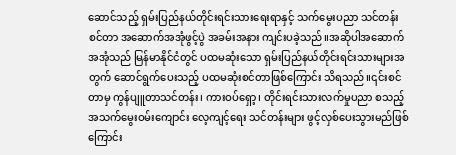ဆောင်သည့် ရှမ်းပြည်နယ်တိုင်းရင်းသားရေးရာနှင့် သက်မွေးပညာ သင်တန်းစင်တာ အဆောက်အအုံဖွင့်ပွဲ အခမ်းအနား ကျင်းပခဲ့သည်။အဆိုပါအဆောက်အအုံသည် မြန်မာနိုင်ငံတွင် ပထမဆုံးသော ရှမ်းပြည်နယ်တိုင်းရင်းသားများအတွက် ဆောင်ရွက်ပေးသည့် ပထမဆုံးစင်တာဖြစ်ကြောင်း သိရသည်။၎င်းစင်တာမှ ကွန်ပျူတာသင်တန်း၊ ကားဝပ်ရှော့၊ တိုင်းရင်းသားလက်မှုပညာ စသည့် အသက်မွေးဝမ်းကျောင်း လေ့ကျင့်ရေး သင်တန်းများ ဖွင့်လှစ်ပေးသွားမည်ဖြစ်ကြောင်း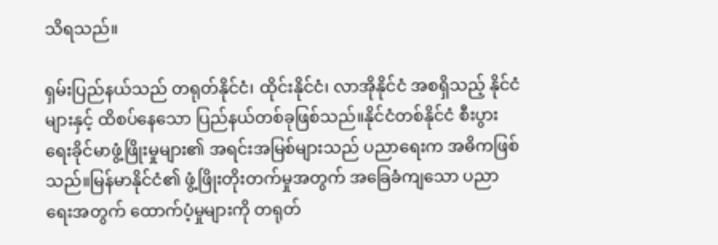သိရသည်။

ရှမ်းပြည်နယ်သည် တရုတ်နိုင်ငံ၊ ထိုင်းနိုင်ငံ၊ လာအိုနိုင်ငံ အစရှိသည့် နိုင်ငံများနှင့် ထိစပ်နေသော ပြည်နယ်တစ်ခုဖြစ်သည်။နိုင်ငံတစ်နိုင်ငံ စီးပွားရေးခိုင်မာဖွံ့ဖြိုးမှုများ၏ အရင်းအမြစ်များသည် ပညာရေးက အဓိကဖြစ်သည်။မြန်မာနိုင်ငံ၏ ဖွံ့ဖြိုးတိုးတက်မှုအတွက် အခြေခံကျသော ပညာရေးအတွက် ထောက်ပံ့မှုများကို တရုတ်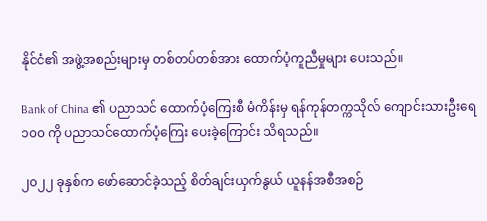နိုင်ငံ၏ အဖွဲ့အစည်းများမှ တစ်တပ်တစ်အား ထောက်ပံ့ကူညီမှုများ ပေးသည်။

Bank of China ၏ ပညာသင် ထောက်ပံ့ကြေးစီ မံကိန်းမှ ရန်ကုန်တက္ကသိုလ် ကျောင်းသားဦးရေ ၁၀၀ ကို ပညာသင်ထောက်ပံ့ကြေး ပေးခဲ့ကြောင်း သိရသည်။

၂၀၂၂ ခုနှစ်က ဖော်ဆောင်ခဲ့သည့် စိတ်ချင်းယှက်နွယ် ယူနန်အစီအစဉ်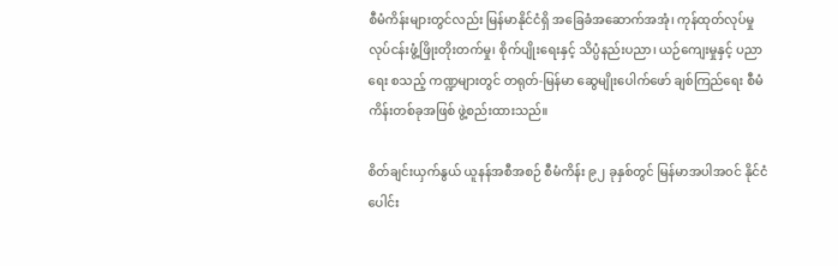စီမံကိန်းများတွင်လည်း မြန်မာနိုင်ငံရှိ အခြေခံအဆောက်အအုံ၊ ကုန်ထုတ်လုပ်မှုလုပ်ငန်းဖွံ့ဖြိုးတိုးတက်မှု၊ စိုက်ပျိုးရေးနှင့် သိပ္ပံနည်းပညာ၊ ယဉ်ကျေးမှုနှင့် ပညာရေး စသည့် ကဏ္ဍများတွင် တရုတ်-မြန်မာ ဆွေမျိုးပေါက်ဖော် ချစ်ကြည်ရေး စီမံကိန်းတစ်ခုအဖြစ် ဖွဲ့စည်းထားသည်။

စိတ်ချင်းယှက်နွယ် ယူနန်အစီအစဉ် စီမံကိန်း ၉၂ ခုနှစ်တွင် မြန်မာအပါအဝင် နိုင်ငံပေါင်း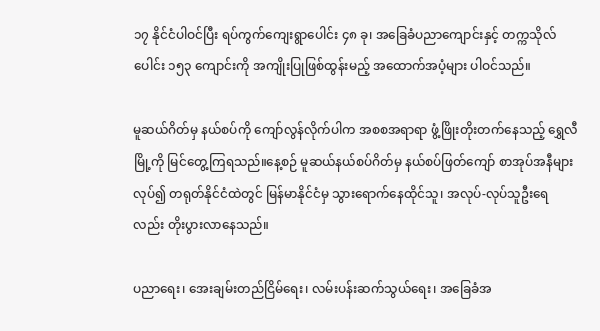၁၇ နိုင်ငံပါဝင်ပြီး ရပ်ကွက်ကျေးရွာပေါင်း ၄၈ ခု၊ အခြေခံပညာကျောင်းနှင့် တက္ကသိုလ်ပေါင်း ၁၅၃ ကျောင်းကို အကျိုးပြုဖြစ်ထွန်းမည့် အထောက်အပံ့များ ပါဝင်သည်။

မူဆယ်ဂိတ်မှ နယ်စပ်ကို ကျော်လွန်လိုက်ပါက အစစအရာရာ ဖွံ့ဖြိုးတိုးတက်နေသည့် ရွှေလီမြို့ကို မြင်တွေ့ကြရသည်။နေ့စဉ် မူဆယ်နယ်စပ်ဂိတ်မှ နယ်စပ်ဖြတ်ကျော် စာအုပ်အနီများလုပ်၍ တရုတ်နိုင်ငံထဲတွင် မြန်မာနိုင်ငံမှ သွားရောက်နေထိုင်သူ၊ အလုပ်-လုပ်သူဦးရေလည်း တိုးပွားလာနေသည်။

ပညာရေး၊ အေးချမ်းတည်ငြိမ်ရေး၊ လမ်းပန်းဆက်သွယ်ရေး၊ အခြေခံအ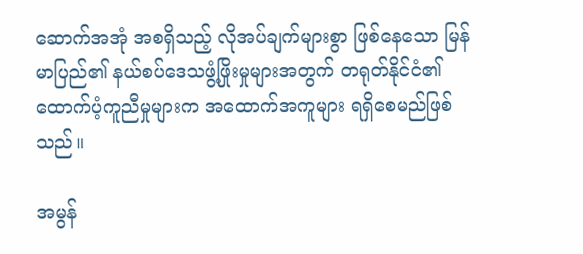ဆောက်အအုံ အစရှိသည့် လိုအပ်ချက်များစွာ ဖြစ်နေသော မြန်မာပြည်၏ နယ်စပ်ဒေသဖွံ့ဖြိုးမှုများအတွက် တရုတ်နိုင်ငံ၏ ထောက်ပံ့ကူညီမှုများက အထောက်အကူများ ရရှိစေမည်ဖြစ်သည်။

အမွန်